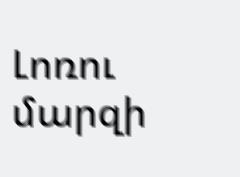Լոռու մարզի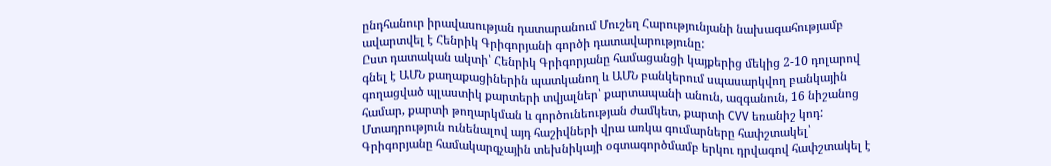ընդհանուր իրավասության դատարանում Մուշեղ Հարությունյանի նախագահությամբ ավարտվել է Հենրիկ Գրիգորյանի գործի դատավարությունը:
Ըստ դատական ակտի՝ Հենրիկ Գրիգորյանը համացանցի կայքերից մեկից 2-10 դոլարով գնել է ԱՄՆ քաղաքացիներին պատկանող և ԱՄՆ բանկերում սպասարկվող բանկային գողացված պլաստիկ քարտերի տվյալներ՝ քարտապանի անուն, ազգանուն, 16 նիշանոց համար, քարտի թողարկման և գործունեության ժամկետ, քարտի CVV եռանիշ կոդ:
Մտադրություն ունենալով այդ հաշիվների վրա առկա գումարները հափշտակել՝ Գրիգորյանը համակարգչային տեխնիկայի օգտագործմամբ երկու դրվագով հափշտակել է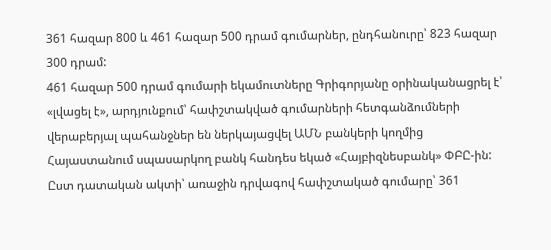361 հազար 800 և 461 հազար 500 դրամ գումարներ, ընդհանուրը՝ 823 հազար 300 դրամ:
461 հազար 500 դրամ գումարի եկամուտները Գրիգորյանը օրինականացրել է՝ «լվացել է», արդյունքում՝ հափշտակված գումարների հետգանձումների վերաբերյալ պահանջներ են ներկայացվել ԱՄՆ բանկերի կողմից Հայաստանում սպասարկող բանկ հանդես եկած «Հայբիզնեսբանկ» ՓԲԸ-ին:
Ըստ դատական ակտի՝ առաջին դրվագով հափշտակած գումարը՝ 361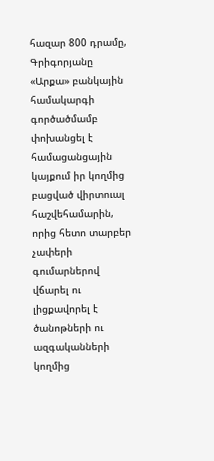հազար 800 դրամը, Գրիգորյանը «Արքա» բանկային համակարգի գործածմամբ փոխանցել է համացանցային կայքում իր կողմից բացված վիրտուալ հաշվեհամարին, որից հետո տարբեր չափերի գումարներով վճարել ու լիցքավորել է ծանոթների ու ազգականների կողմից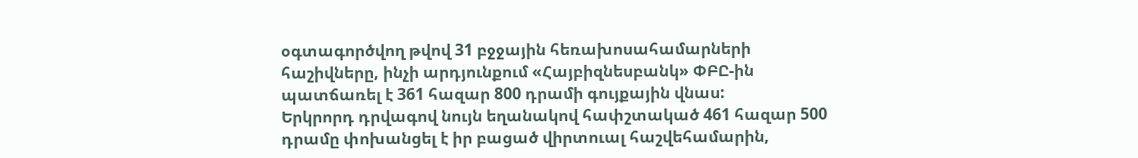օգտագործվող թվով 31 բջջային հեռախոսահամարների հաշիվները, ինչի արդյունքում «Հայբիզնեսբանկ» ՓԲԸ-ին պատճառել է 361 հազար 800 դրամի գույքային վնաս:
Երկրորդ դրվագով նույն եղանակով հափշտակած 461 հազար 500 դրամը փոխանցել է իր բացած վիրտուալ հաշվեհամարին,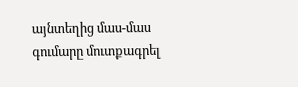այնտեղից մաս-մաս գումարը մուտքագրել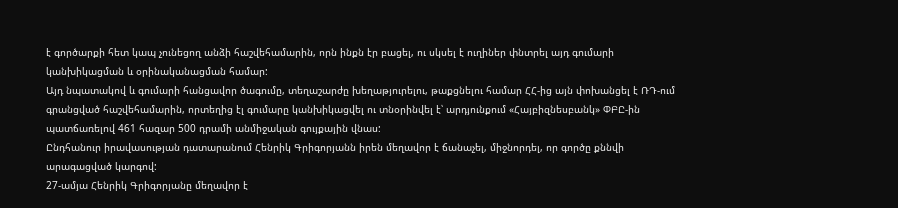է գործարքի հետ կապ չունեցող անձի հաշվեհամարին, որն ինքն էր բացել, ու սկսել է ուղիներ փնտրել այդ գումարի կանխիկացման և օրինականացման համար:
Այդ նպատակով և գումարի հանցավոր ծագումը, տեղաշարժը խեղաթյուրելու, թաքցնելու համար ՀՀ-ից այն փոխանցել է ՌԴ-ում գրանցված հաշվեհամարին, որտեղից էլ գումարը կանխիկացվել ու տնօրինվել է՝ արդյունքում «Հայբիզնեսբանկ» ՓԲԸ-ին պատճառելով 461 հազար 500 դրամի անմիջական գույքային վնաս:
Ընդհանուր իրավասության դատարանում Հենրիկ Գրիգորյանն իրեն մեղավոր է ճանաչել, միջնորդել, որ գործը քննվի արագացված կարգով:
27-ամյա Հենրիկ Գրիգորյանը մեղավոր է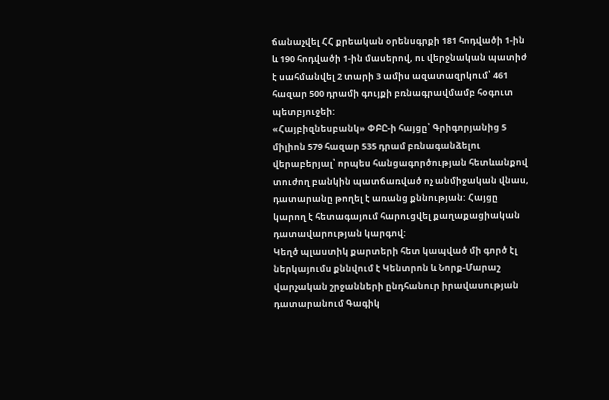ճանաչվել ՀՀ քրեական օրենսգրքի 181 հոդվածի 1-ին և 190 հոդվածի 1-ին մասերով, ու վերջնական պատիժ է սահմանվել 2 տարի 3 ամիս ազատազրկում՝ 461 հազար 500 դրամի գույքի բռնագրավմամբ հօգուտ պետբյուջեի:
«Հայբիզնեսբանկ» ՓԲԸ-ի հայցը՝ Գրիգորյանից 5 միլիոն 579 հազար 535 դրամ բռնագանձելու վերաբերյալ՝ որպես հանցագործության հետևանքով տուժող բանկին պատճառված ոչ անմիջական վնաս, դատարանը թողել է առանց քննության: Հայցը կարող է հետագայում հարուցվել քաղաքացիական դատավարության կարգով:
Կեղծ պլաստիկ քարտերի հետ կապված մի գործ էլ ներկայումս քննվում է Կենտրոն և Նորք-Մարաշ վարչական շրջանների ընդհանուր իրավասության դատարանում Գագիկ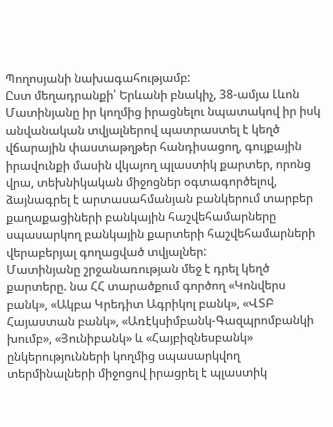Պողոսյանի նախագահությամբ:
Ըստ մեղադրանքի՝ Երևանի բնակիչ, 38-ամյա Լևոն Մատինյանը իր կողմից իրացնելու նպատակով իր իսկ անվանական տվյալներով պատրաստել է կեղծ վճարային փաստաթղթեր հանդիսացող, գույքային իրավունքի մասին վկայող պլաստիկ քարտեր, որոնց վրա, տեխնիկական միջոցներ օգտագործելով, ձայնագրել է արտասահմանյան բանկերում տարբեր քաղաքացիների բանկային հաշվեհամարները սպասարկող բանկային քարտերի հաշվեհամարների վերաբերյալ գողացված տվյալներ:
Մատինյանը շրջանառության մեջ է դրել կեղծ քարտերը. նա ՀՀ տարածքում գործող «Կոնվերս բանկ», «Ակբա Կրեդիտ Ագրիկոլ բանկ», «ՎՏԲ Հայաստան բանկ», «Առէկսիմբանկ-Գազպրոմբանկի խումբ», «Յունիբանկ» և «Հայբիզնեսբանկ» ընկերությունների կողմից սպասարկվող տերմինալների միջոցով իրացրել է պլաստիկ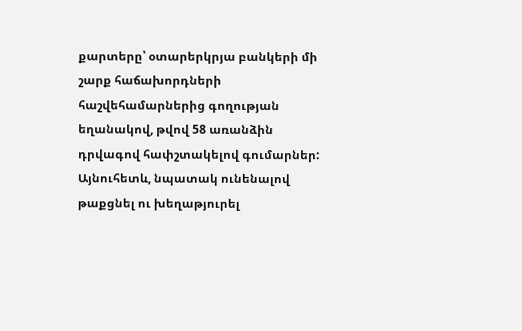քարտերը՝ օտարերկրյա բանկերի մի շարք հաճախորդների հաշվեհամարներից գողության եղանակով, թվով 58 առանձին դրվագով հափշտակելով գումարներ:
Այնուհետև, նպատակ ունենալով թաքցնել ու խեղաթյուրել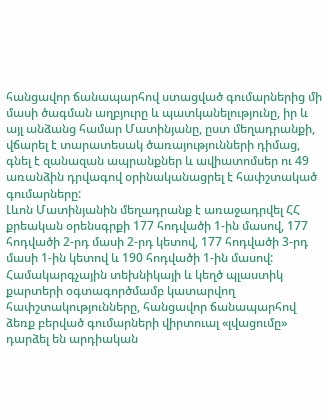հանցավոր ճանապարհով ստացված գումարներից մի մասի ծագման աղբյուրը և պատկանելությունը, իր և այլ անձանց համար Մատինյանը, ըստ մեղադրանքի, վճարել է տարատեսակ ծառայությունների դիմաց, գնել է զանազան ապրանքներ և ավիատոմսեր ու 49 առանձին դրվագով օրինականացրել է հափշտակած գումարները:
Լևոն Մատինյանին մեղադրանք է առաջադրվել ՀՀ քրեական օրենսգրքի 177 հոդվածի 1-ին մասով, 177 հոդվածի 2-րդ մասի 2-րդ կետով, 177 հոդվածի 3-րդ մասի 1-ին կետով և 190 հոդվածի 1-ին մասով:
Համակարգչային տեխնիկայի և կեղծ պլաստիկ քարտերի օգտագործմամբ կատարվող հափշտակությունները, հանցավոր ճանապարհով ձեռք բերված գումարների վիրտուալ «լվացումը» դարձել են արդիական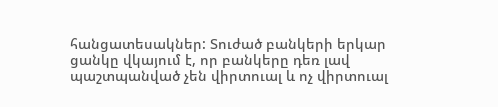հանցատեսակներ: Տուժած բանկերի երկար ցանկը վկայում է, որ բանկերը դեռ լավ պաշտպանված չեն վիրտուալ և ոչ վիրտուալ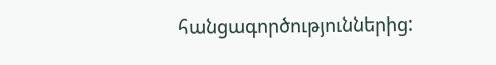հանցագործություններից: